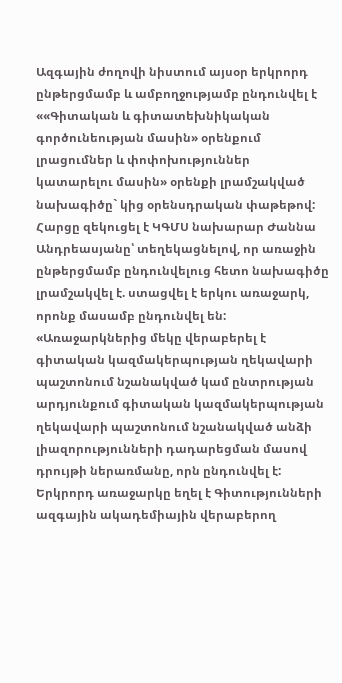Ազգային ժողովի նիստում այսօր երկրորդ ընթերցմամբ և ամբողջությամբ ընդունվել է ««Գիտական և գիտատեխնիկական գործունեության մասին» օրենքում լրացումներ և փոփոխություններ կատարելու մասին» օրենքի լրամշակված նախագիծը` կից օրենսդրական փաթեթով:
Հարցը զեկուցել է ԿԳՄՍ նախարար Ժաննա Անդրեասյանը՝ տեղեկացնելով, որ առաջին ընթերցմամբ ընդունվելուց հետո նախագիծը լրամշակվել է. ստացվել է երկու առաջարկ, որոնք մասամբ ընդունվել են: «Առաջարկներից մեկը վերաբերել է գիտական կազմակերպության ղեկավարի պաշտոնում նշանակված կամ ընտրության արդյունքում գիտական կազմակերպության ղեկավարի պաշտոնում նշանակված անձի լիազորությունների դադարեցման մասով դրույթի ներառմանը, որն ընդունվել է: Երկրորդ առաջարկը եղել է Գիտությունների ազգային ակադեմիային վերաբերող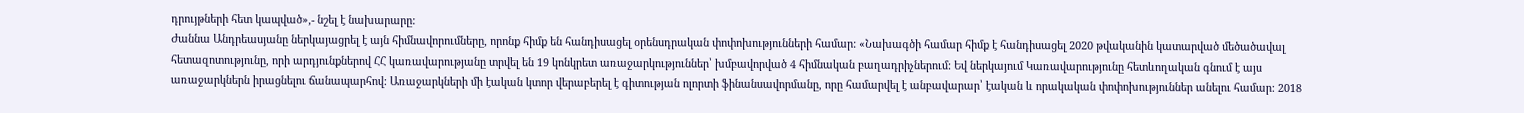դրույթների հետ կապված»,- նշել է նախարարը:
Ժաննա Անդրեասյանը ներկայացրել է այն հիմնավորումները, որոնք հիմք են հանդիսացել օրենսդրական փոփոխությունների համար: «Նախագծի համար հիմք է հանդիսացել 2020 թվականին կատարված մեծածավալ հետազոտությունը, որի արդյունքներով ՀՀ կառավարությանը տրվել են 19 կոնկրետ առաջարկություններ՝ խմբավորված 4 հիմնական բաղադրիչներում: Եվ ներկայում Կառավարությունը հետևողական գնում է այս առաջարկներն իրացնելու ճանապարհով: Առաջարկների մի էական կտոր վերաբերել է գիտության ոլորտի ֆինանսավորմանը, որը համարվել է անբավարար՝ էական և որակական փոփոխություններ անելու համար: 2018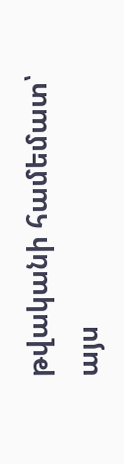թվականի համեմատ՝ այս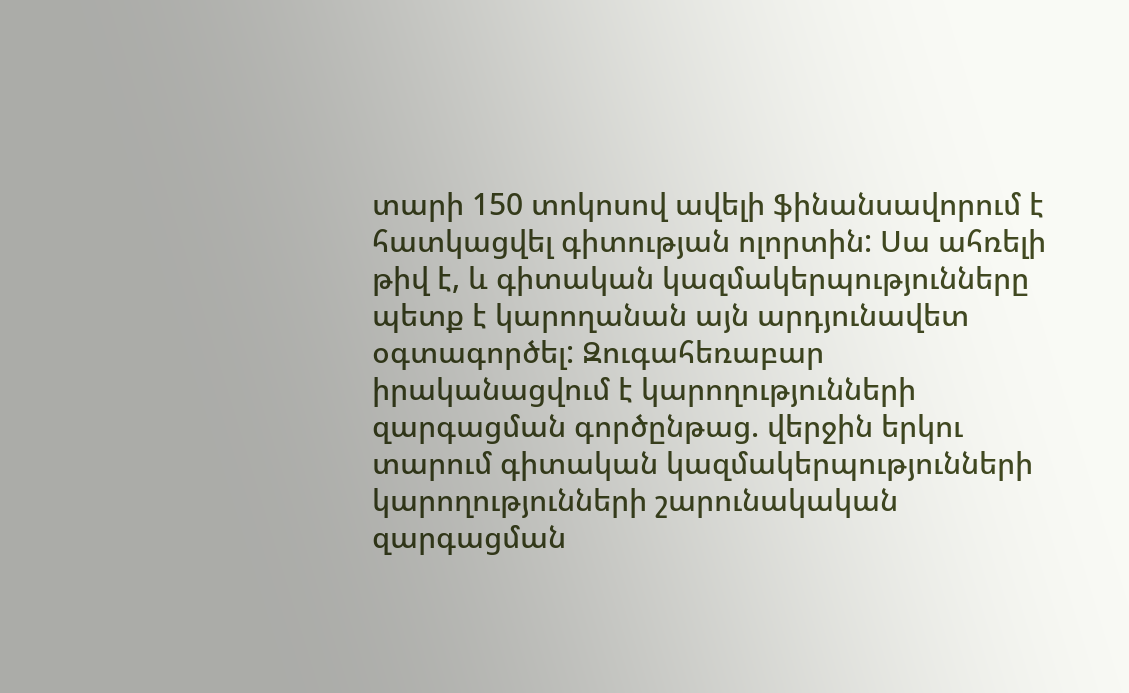տարի 150 տոկոսով ավելի ֆինանսավորում է հատկացվել գիտության ոլորտին: Սա ահռելի թիվ է, և գիտական կազմակերպությունները պետք է կարողանան այն արդյունավետ օգտագործել: Զուգահեռաբար իրականացվում է կարողությունների զարգացման գործընթաց. վերջին երկու տարում գիտական կազմակերպությունների կարողությունների շարունակական զարգացման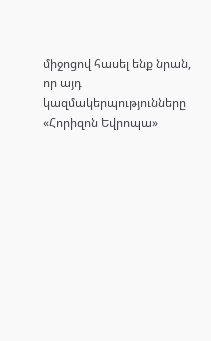միջոցով հասել ենք նրան, որ այդ կազմակերպությունները «Հորիզոն Եվրոպա»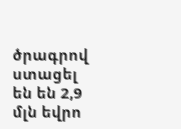ծրագրով ստացել են են 2,9 մլն եվրո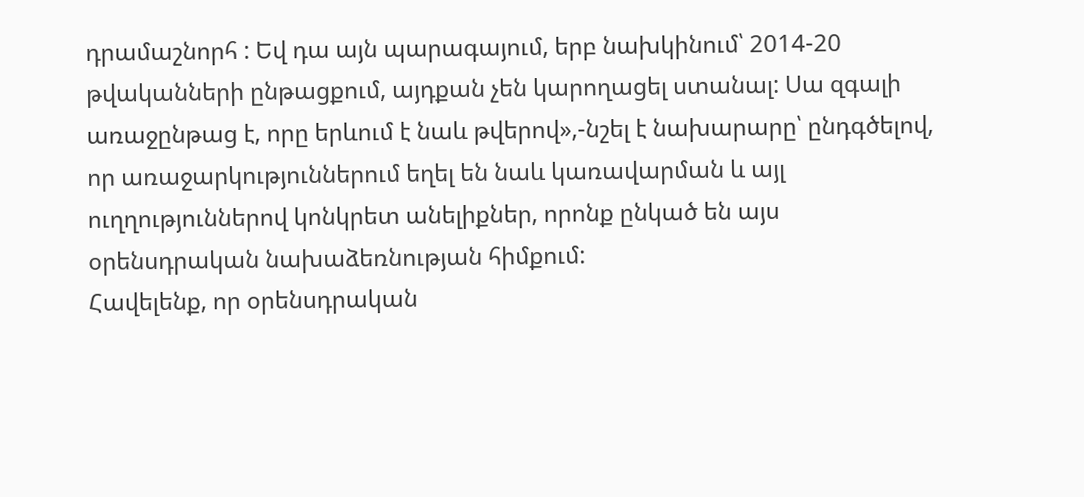դրամաշնորհ : Եվ դա այն պարագայում, երբ նախկինում՝ 2014-20 թվականների ընթացքում, այդքան չեն կարողացել ստանալ: Սա զգալի առաջընթաց է, որը երևում է նաև թվերով»,-նշել է նախարարը՝ ընդգծելով, որ առաջարկություններում եղել են նաև կառավարման և այլ ուղղություններով կոնկրետ անելիքներ, որոնք ընկած են այս օրենսդրական նախաձեռնության հիմքում:
Հավելենք, որ օրենսդրական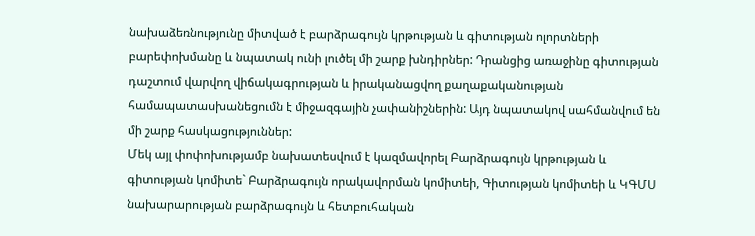նախաձեռնությունը միտված է բարձրագույն կրթության և գիտության ոլորտների բարեփոխմանը և նպատակ ունի լուծել մի շարք խնդիրներ: Դրանցից առաջինը գիտության դաշտում վարվող վիճակագրության և իրականացվող քաղաքականության համապատասխանեցումն է միջազգային չափանիշներին: Այդ նպատակով սահմանվում են մի շարք հասկացություններ:
Մեկ այլ փոփոխությամբ նախատեսվում է կազմավորել Բարձրագույն կրթության և գիտության կոմիտե` Բարձրագույն որակավորման կոմիտեի, Գիտության կոմիտեի և ԿԳՄՍ նախարարության բարձրագույն և հետբուհական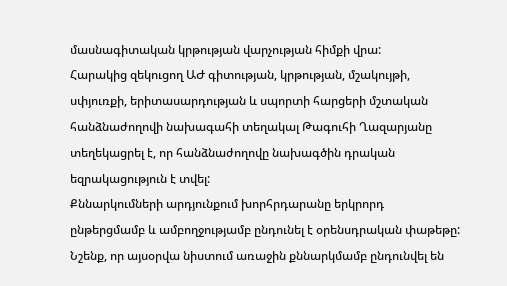մասնագիտական կրթության վարչության հիմքի վրա:
Հարակից զեկուցող ԱԺ գիտության, կրթության, մշակույթի, սփյուռքի, երիտասարդության և սպորտի հարցերի մշտական հանձնաժողովի նախագահի տեղակալ Թագուհի Ղազարյանը տեղեկացրել է, որ հանձնաժողովը նախագծին դրական եզրակացություն է տվել:
Քննարկումների արդյունքում խորհրդարանը երկրորդ ընթերցմամբ և ամբողջությամբ ընդունել է օրենսդրական փաթեթը:
Նշենք, որ այսօրվա նիստում առաջին քննարկմամբ ընդունվել են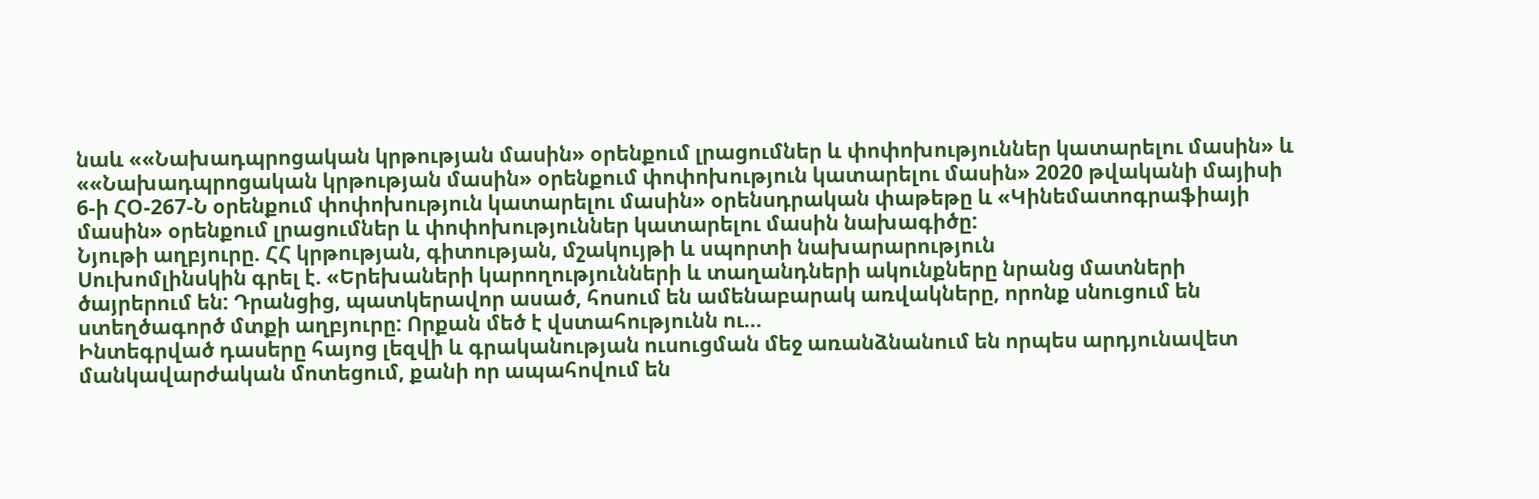նաև ««Նախադպրոցական կրթության մասին» օրենքում լրացումներ և փոփոխություններ կատարելու մասին» և ««Նախադպրոցական կրթության մասին» օրենքում փոփոխություն կատարելու մասին» 2020 թվականի մայիսի 6-ի ՀՕ-267-Ն օրենքում փոփոխություն կատարելու մասին» օրենսդրական փաթեթը և «Կինեմատոգրաֆիայի մասին» օրենքում լրացումներ և փոփոխություններ կատարելու մասին նախագիծը:
Նյութի աղբյուրը. ՀՀ կրթության, գիտության, մշակույթի և սպորտի նախարարություն
Սուխոմլինսկին գրել է. «Երեխաների կարողությունների և տաղանդների ակունքները նրանց մատների ծայրերում են: Դրանցից, պատկերավոր ասած, հոսում են ամենաբարակ առվակները, որոնք սնուցում են ստեղծագործ մտքի աղբյուրը: Որքան մեծ է վստահությունն ու…
Ինտեգրված դասերը հայոց լեզվի և գրականության ուսուցման մեջ առանձնանում են որպես արդյունավետ մանկավարժական մոտեցում, քանի որ ապահովում են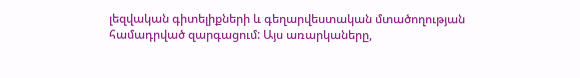լեզվական գիտելիքների և գեղարվեստական մտածողության համադրված զարգացում: Այս առարկաները,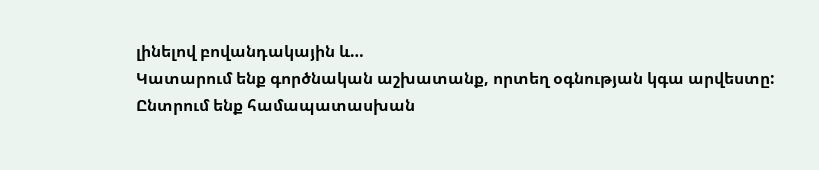լինելով բովանդակային և…
Կատարում ենք գործնական աշխատանք, որտեղ օգնության կգա արվեստը: Ընտրում ենք համապատասխան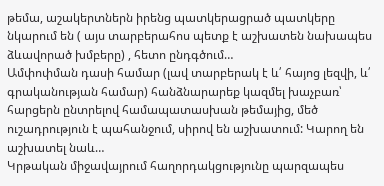թեմա, աշակերտներն իրենց պատկերացրած պատկերը նկարում են ( այս տարբերահոս պետք է աշխատեն նախապես ձևավորած խմբերը) , հետո ընդգծում…
Ամփոփման դասի համար (լավ տարբերակ է և՛ հայոց լեզվի, և՛ գրականության համար) հանձնարարեք կազմել խաչբառ՝ հարցերն ընտրելով համապատասխան թեմայից, մեծ ուշադրություն է պահանջում, սիրով են աշխատում: Կարող են աշխատել նաև…
Կրթական միջավայրում հաղորդակցությունը պարզապես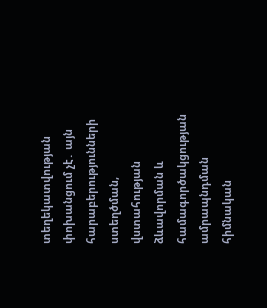տեղեկատվության փոխանցում չէ․ այն հարաբերությունների ստեղծման, վստահության ձևավորման և համագործակցության ամրապնդման հիմնական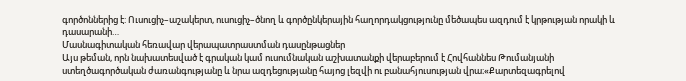գործոններից է: Ուսուցիչ–աշակերտ, ուսուցիչ–ծնող և գործընկերային հաղորդակցությունը մեծապես ազդում է կրթության որակի և դասարանի…
Մասնագիտական հեռավար վերապատրաստման դասընթացներ
Այս թեման, որն նախատեսված է գրական կամ ուսումնական աշխատանքի վերաբերում է Հովհաննես Թումանյանի ստեղծագործական ժառանգությանը և նրա ազդեցությանը հայոց լեզվի ու բանահյուսության վրա։«Քարտեզագրելով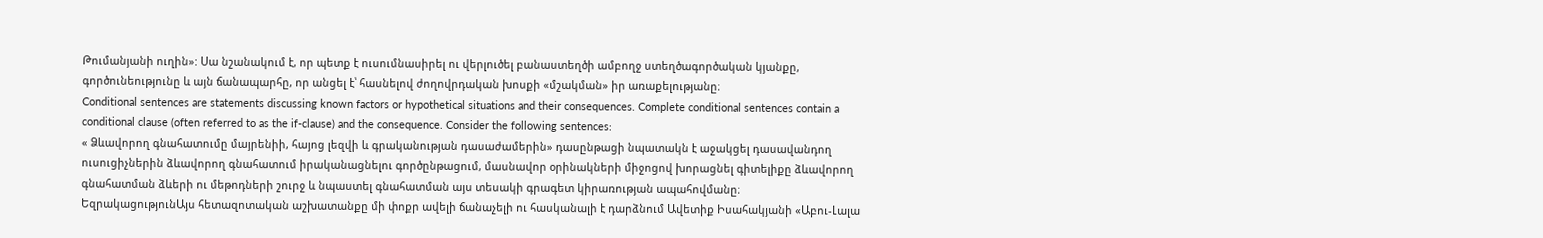Թումանյանի ուղին»: Սա նշանակում է, որ պետք է ուսումնասիրել ու վերլուծել բանաստեղծի ամբողջ ստեղծագործական կյանքը, գործունեությունը և այն ճանապարհը, որ անցել է՝ հասնելով ժողովրդական խոսքի «մշակման» իր առաքելությանը։
Conditional sentences are statements discussing known factors or hypothetical situations and their consequences. Complete conditional sentences contain a conditional clause (often referred to as the if-clause) and the consequence. Consider the following sentences:
« Ձևավորող գնահատումը մայրենիի, հայոց լեզվի և գրականության դասաժամերին» դասընթացի նպատակն է աջակցել դասավանդող ուսուցիչներին ձևավորող գնահատում իրականացնելու գործընթացում, մասնավոր օրինակների միջոցով խորացնել գիտելիքը ձևավորող գնահատման ձևերի ու մեթոդների շուրջ և նպաստել գնահատման այս տեսակի գրագետ կիրառության ապահովմանը։
ԵզրակացությունԱյս հետազոտական աշխատանքը մի փոքր ավելի ճանաչելի ու հասկանալի է դարձնում Ավետիք Իսահակյանի «Աբու-Լալա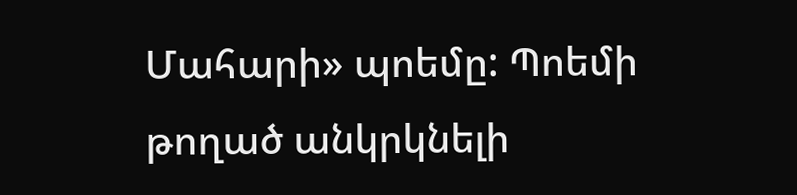Մահարի» պոեմը: Պոեմի թողած անկրկնելի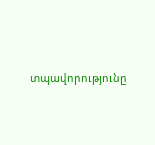տպավորությունը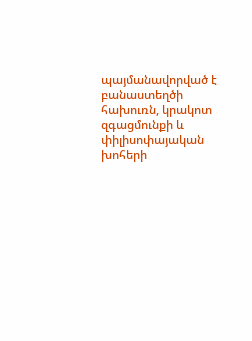պայմանավորված է բանաստեղծի հախուռն, կրակոտ զգացմունքի և փիլիսոփայական խոհերի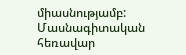միասնությամբ:
Մասնագիտական հեռավար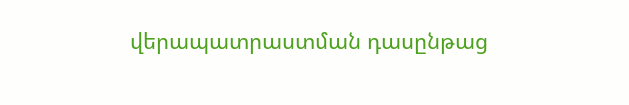վերապատրաստման դասընթաց